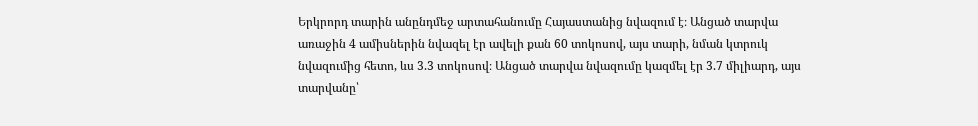Երկրորդ տարին անընդմեջ արտահանումը Հայաստանից նվազում է։ Անցած տարվա առաջին 4 ամիսներին նվազել էր ավելի քան 60 տոկոսով, այս տարի, նման կտրուկ նվազումից հետո, ևս 3.3 տոկոսով։ Անցած տարվա նվազումը կազմել էր 3.7 միլիարդ, այս տարվանը՝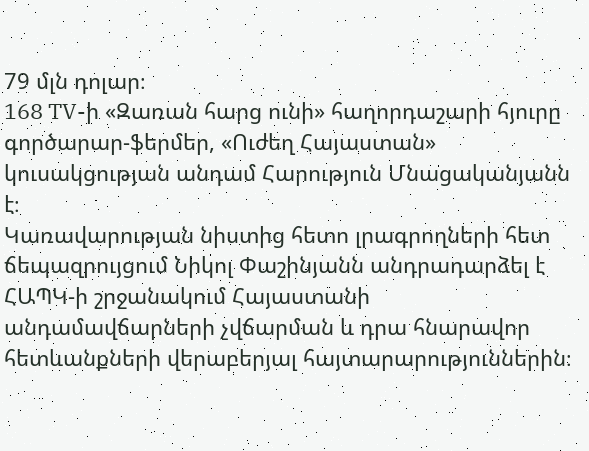79 մլն դոլար։
168 TV-ի «Զառան հարց ունի» հաղորդաշարի հյուրը գործարար-ֆերմեր, «Ուժեղ Հայաստան» կուսակցության անդամ Հարություն Մնացականյանն է։
Կառավարության նիստից հետո լրագրողների հետ ճեպազրույցում Նիկոլ Փաշինյանն անդրադարձել է ՀԱՊԿ-ի շրջանակում Հայաստանի անդամավճարների չվճարման և դրա հնարավոր հետևանքների վերաբերյալ հայտարարություններին։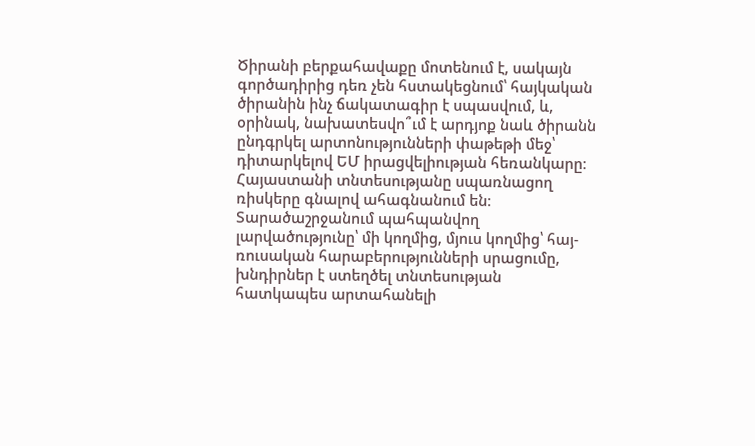Ծիրանի բերքահավաքը մոտենում է, սակայն գործադիրից դեռ չեն հստակեցնում՝ հայկական ծիրանին ինչ ճակատագիր է սպասվում, և, օրինակ, նախատեսվո՞ւմ է արդյոք նաև ծիրանն ընդգրկել արտոնությունների փաթեթի մեջ՝ դիտարկելով ԵՄ իրացվելիության հեռանկարը։
Հայաստանի տնտեսությանը սպառնացող ռիսկերը գնալով ահագնանում են։ Տարածաշրջանում պահպանվող լարվածությունը՝ մի կողմից, մյուս կողմից՝ հայ-ռուսական հարաբերությունների սրացումը, խնդիրներ է ստեղծել տնտեսության հատկապես արտահանելի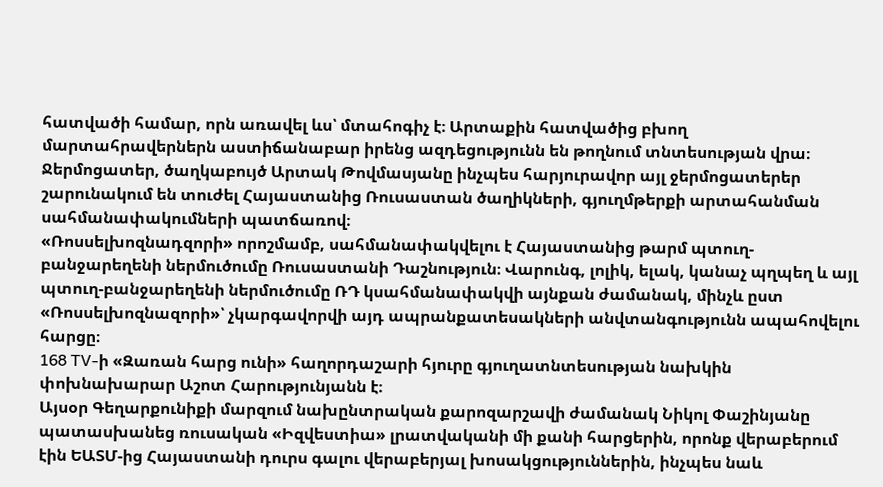հատվածի համար, որն առավել ևս՝ մտահոգիչ է։ Արտաքին հատվածից բխող մարտահրավերներն աստիճանաբար իրենց ազդեցությունն են թողնում տնտեսության վրա։
Ջերմոցատեր, ծաղկաբույծ Արտակ Թովմասյանը ինչպես հարյուրավոր այլ ջերմոցատերեր շարունակում են տուժել Հայաստանից Ռուսաստան ծաղիկների, գյուղմթերքի արտահանման սահմանափակումների պատճառով։
«Ռոսսելխոզնադզորի» որոշմամբ, սահմանափակվելու է Հայաստանից թարմ պտուղ-բանջարեղենի ներմուծումը Ռուսաստանի Դաշնություն։ Վարունգ, լոլիկ, ելակ, կանաչ պղպեղ և այլ պտուղ-բանջարեղենի ներմուծումը ՌԴ կսահմանափակվի այնքան ժամանակ, մինչև ըստ «Ռոսսելխոզնազորի»՝ չկարգավորվի այդ ապրանքատեսակների անվտանգությունն ապահովելու հարցը։
168 TV-ի «Զառան հարց ունի» հաղորդաշարի հյուրը գյուղատնտեսության նախկին փոխնախարար Աշոտ Հարությունյանն է։
Այսօր Գեղարքունիքի մարզում նախընտրական քարոզարշավի ժամանակ Նիկոլ Փաշինյանը պատասխանեց ռուսական «Իզվեստիա» լրատվականի մի քանի հարցերին, որոնք վերաբերում էին ԵԱՏՄ-ից Հայաստանի դուրս գալու վերաբերյալ խոսակցություններին, ինչպես նաև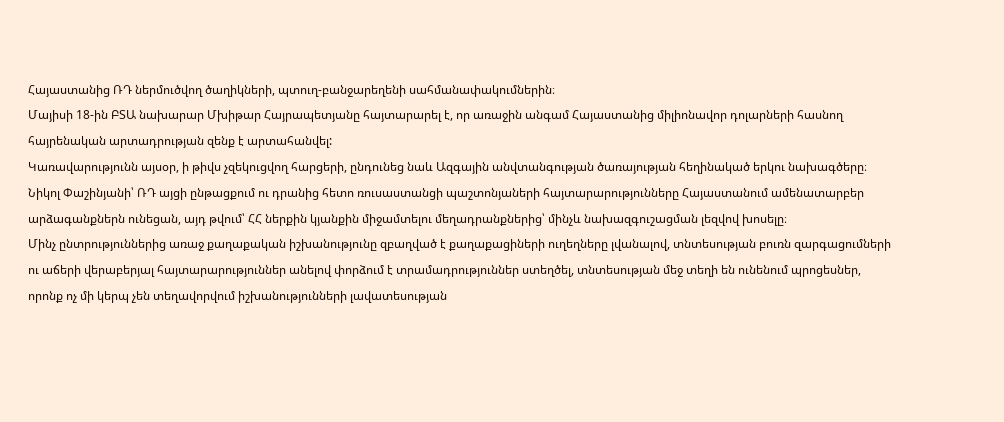Հայաստանից ՌԴ ներմուծվող ծաղիկների, պտուղ-բանջարեղենի սահմանափակումներին։
Մայիսի 18-ին ԲՏԱ նախարար Մխիթար Հայրապետյանը հայտարարել է, որ առաջին անգամ Հայաստանից միլիոնավոր դոլարների հասնող հայրենական արտադրության զենք է արտահանվել:
Կառավարությունն այսօր, ի թիվս չզեկուցվող հարցերի, ընդունեց նաև Ազգային անվտանգության ծառայության հեղինակած երկու նախագծերը։
Նիկոլ Փաշինյանի՝ ՌԴ այցի ընթացքում ու դրանից հետո ռուսաստանցի պաշտոնյաների հայտարարությունները Հայաստանում ամենատարբեր արձագանքներն ունեցան, այդ թվում՝ ՀՀ ներքին կյանքին միջամտելու մեղադրանքներից՝ մինչև նախազգուշացման լեզվով խոսելը։
Մինչ ընտրություններից առաջ քաղաքական իշխանությունը զբաղված է քաղաքացիների ուղեղները լվանալով, տնտեսության բուռն զարգացումների ու աճերի վերաբերյալ հայտարարություններ անելով փորձում է տրամադրություններ ստեղծել, տնտեսության մեջ տեղի են ունենում պրոցեսներ, որոնք ոչ մի կերպ չեն տեղավորվում իշխանությունների լավատեսության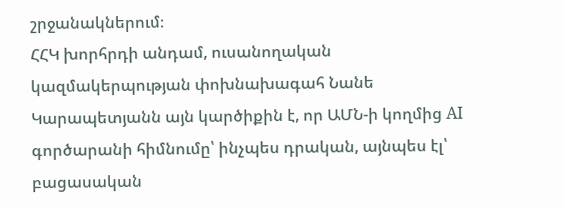շրջանակներում։
ՀՀԿ խորհրդի անդամ, ուսանողական կազմակերպության փոխնախագահ Նանե Կարապետյանն այն կարծիքին է, որ ԱՄՆ-ի կողմից AI գործարանի հիմնումը՝ ինչպես դրական, այնպես էլ՝ բացասական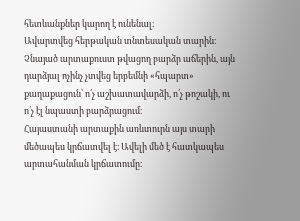հետևանքներ կարող է ունենալ։
Ավարտվեց հերթական տնտեսական տարին։ Չնայած արտաքուստ թվացող բարձր աճերին, այն դարձյալ ոչինչ չտվեց երբեմնի «հպարտ» քաղաքացուն՝ ո՛չ աշխատավարձի, ո՛չ թոշակի, ու ո՛չ էլ նպաստի բարձրացում։
Հայաստանի արտաքին առևտուրն այս տարի մեծապես կրճատվել է։ Ավելի մեծ է հատկապես արտահանման կրճատումը։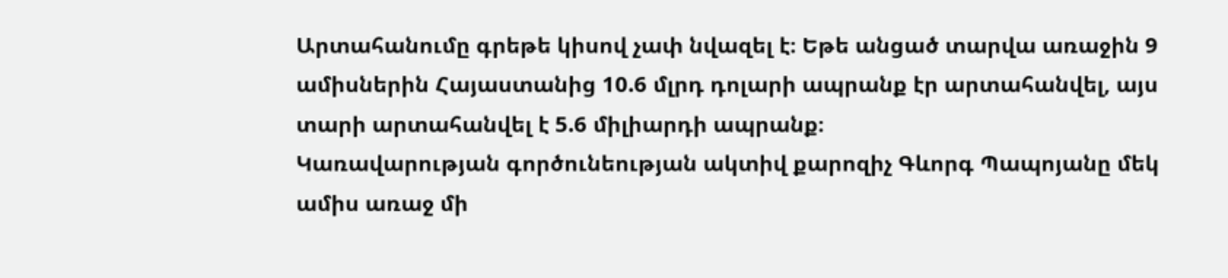Արտահանումը գրեթե կիսով չափ նվազել է։ Եթե անցած տարվա առաջին 9 ամիսներին Հայաստանից 10.6 մլրդ դոլարի ապրանք էր արտահանվել, այս տարի արտահանվել է 5.6 միլիարդի ապրանք։
Կառավարության գործունեության ակտիվ քարոզիչ Գևորգ Պապոյանը մեկ ամիս առաջ մի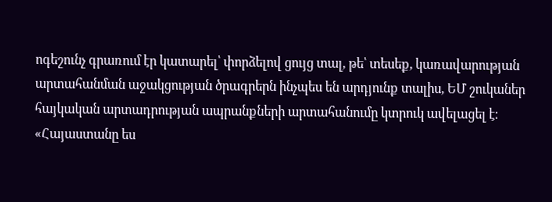ոգեշունչ գրառում էր կատարել՝ փորձելով ցույց տալ, թե՝ տեսեք, կառավարության արտահանման աջակցության ծրագրերն ինչպես են արդյունք տալիս, ԵՄ շուկաներ հայկական արտադրության ապրանքների արտահանումը կտրուկ ավելացել է։
«Հայաստանը ես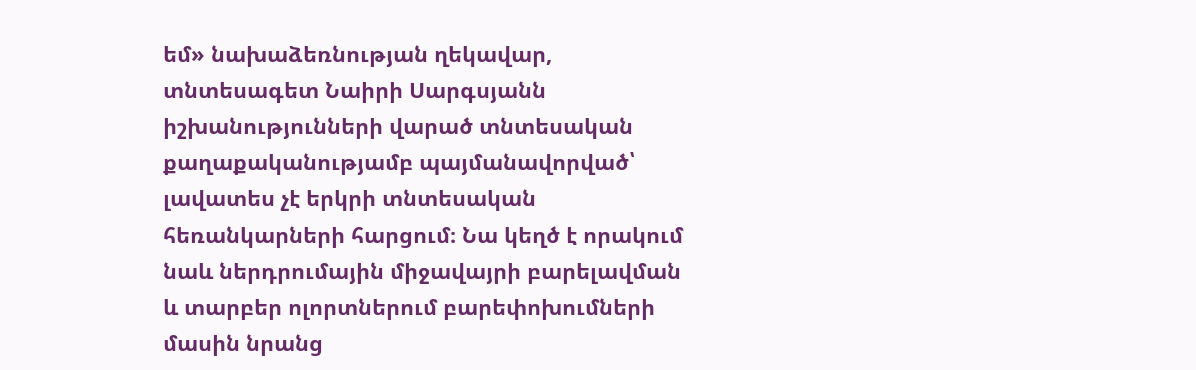եմ» նախաձեռնության ղեկավար, տնտեսագետ Նաիրի Սարգսյանն իշխանությունների վարած տնտեսական քաղաքականությամբ պայմանավորված՝ լավատես չէ երկրի տնտեսական հեռանկարների հարցում։ Նա կեղծ է որակում նաև ներդրումային միջավայրի բարելավման և տարբեր ոլորտներում բարեփոխումների մասին նրանց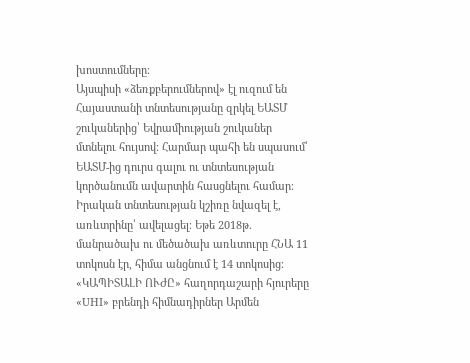խոստումները։
Այսպիսի «ձեռքբերումներով» էլ ուզում են Հայաստանի տնտեսությանը զրկել ԵԱՏՄ շուկաներից՝ Եվրամիության շուկաներ մտնելու հույսով։ Հարմար պահի են սպասում՝ ԵԱՏՄ-ից դուրս գալու ու տնտեսության կործանումն ավարտին հասցնելու համար։
Իրական տնտեսության կշիռը նվազել է, առևտրինը՝ ավելացել։ Եթե 2018թ. մանրածախ ու մեծածախ առևտուրը ՀՆԱ 11 տոկոսն էր, հիմա անցնում է 14 տոկոսից։
«ԿԱՊԻՏԱԼԻ ՈՒԺԸ» հաղորդաշարի հյուրերը «UHI» բրենդի հիմնադիրներ Արմեն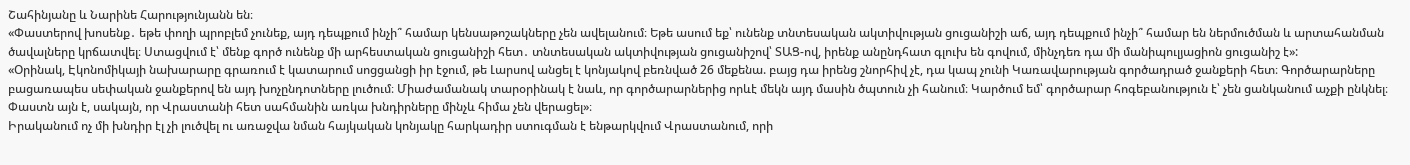Շահինյանը և Նարինե Հարությունյանն են։
«Փաստերով խոսենք․ եթե փողի պրոբլեմ չունեք, այդ դեպքում ինչի՞ համար կենսաթոշակները չեն ավելանում։ Եթե ասում եք՝ ունենք տնտեսական ակտիվության ցուցանիշի աճ, այդ դեպքում ինչի՞ համար են ներմուծման և արտահանման ծավալները կրճատվել։ Ստացվում է՝ մենք գործ ունենք մի արհեստական ցուցանիշի հետ․ տնտեսական ակտիվության ցուցանիշով՝ ՏԱՑ-ով, իրենք անընդհատ գլուխ են գովում, մինչդեռ դա մի մանիպուլյացիոն ցուցանիշ է»:
«Օրինակ, Էկոնոմիկայի նախարարը գրառում է կատարում սոցցանցի իր էջում, թե Լարսով անցել է կոնյակով բեռնված 26 մեքենա. բայց դա իրենց շնորհիվ չէ, դա կապ չունի Կառավարության գործադրած ջանքերի հետ։ Գործարարները բացառապես սեփական ջանքերով են այդ խոչընդոտները լուծում։ Միաժամանակ տարօրինակ է նաև, որ գործարարներից որևէ մեկն այդ մասին ծպտուն չի հանում։ Կարծում եմ՝ գործարար հոգեբանություն է՝ չեն ցանկանում աչքի ընկնել։ Փաստն այն է, սակայն, որ Վրաստանի հետ սահմանին առկա խնդիրները մինչև հիմա չեն վերացել»։
Իրականում ոչ մի խնդիր էլ չի լուծվել ու առաջվա նման հայկական կոնյակը հարկադիր ստուգման է ենթարկվում Վրաստանում, որի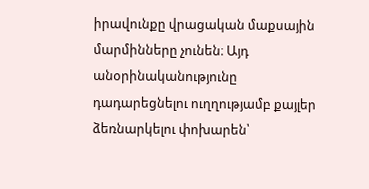իրավունքը վրացական մաքսային մարմինները չունեն։ Այդ անօրինականությունը դադարեցնելու ուղղությամբ քայլեր ձեռնարկելու փոխարեն՝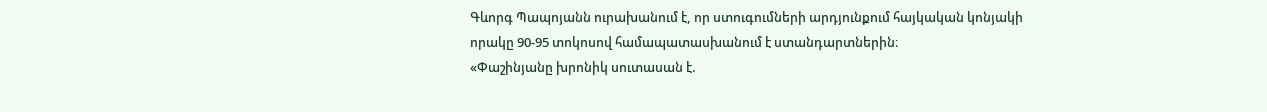Գևորգ Պապոյանն ուրախանում է, որ ստուգումների արդյունքում հայկական կոնյակի որակը 90-95 տոկոսով համապատասխանում է ստանդարտներին։
«Փաշինյանը խրոնիկ սուտասան է.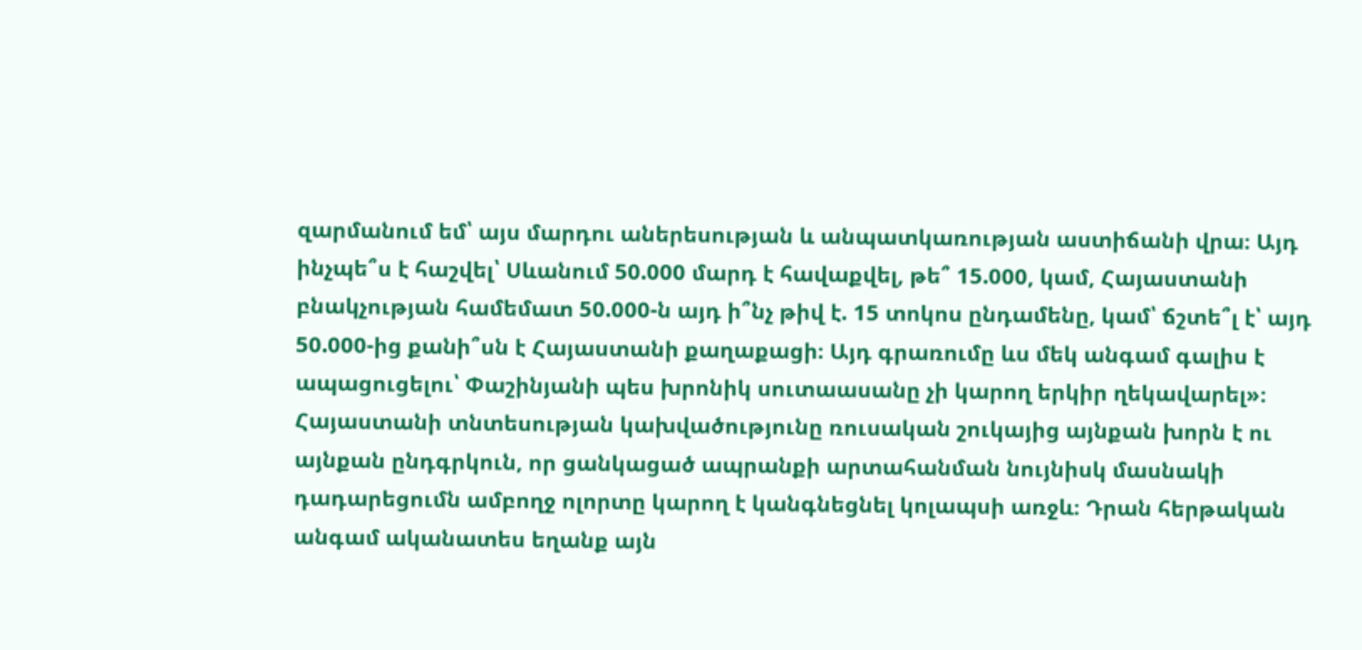զարմանում եմ՝ այս մարդու աներեսության և անպատկառության աստիճանի վրա։ Այդ ինչպե՞ս է հաշվել՝ Սևանում 50.000 մարդ է հավաքվել, թե՞ 15.000, կամ, Հայաստանի բնակչության համեմատ 50.000-ն այդ ի՞նչ թիվ է. 15 տոկոս ընդամենը, կամ՝ ճշտե՞լ է՝ այդ 50.000-ից քանի՞սն է Հայաստանի քաղաքացի։ Այդ գրառումը ևս մեկ անգամ գալիս է ապացուցելու՝ Փաշինյանի պես խրոնիկ սուտաասանը չի կարող երկիր ղեկավարել»։
Հայաստանի տնտեսության կախվածությունը ռուսական շուկայից այնքան խորն է ու այնքան ընդգրկուն, որ ցանկացած ապրանքի արտահանման նույնիսկ մասնակի դադարեցումն ամբողջ ոլորտը կարող է կանգնեցնել կոլապսի առջև։ Դրան հերթական անգամ ականատես եղանք այն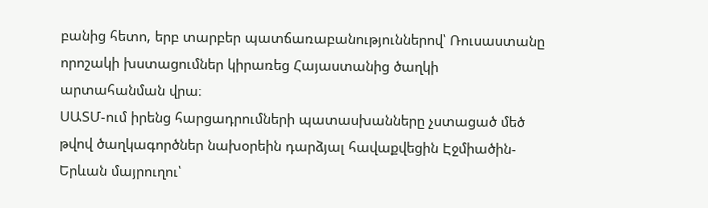բանից հետո, երբ տարբեր պատճառաբանություններով՝ Ռուսաստանը որոշակի խստացումներ կիրառեց Հայաստանից ծաղկի արտահանման վրա։
ՍԱՏՄ-ում իրենց հարցադրումների պատասխանները չստացած մեծ թվով ծաղկագործներ նախօրեին դարձյալ հավաքվեցին Էջմիածին-Երևան մայրուղու՝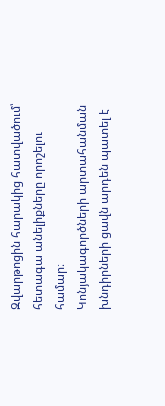Զվարթոցին հարակից հատվածում՝ հետագա անելիքները որոշելու համար։
Կոնյակագործների արտահանման խնդիրների ցավն արդեն պատել է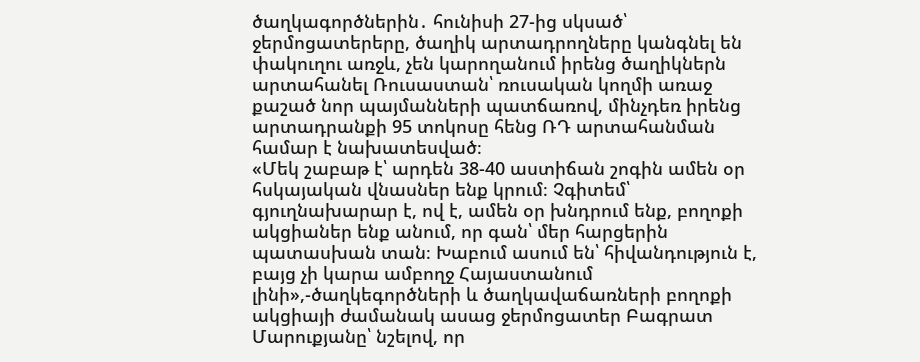ծաղկագործներին․ հունիսի 27-ից սկսած՝ ջերմոցատերերը, ծաղիկ արտադրողները կանգնել են փակուղու առջև, չեն կարողանում իրենց ծաղիկներն արտահանել Ռուսաստան՝ ռուսական կողմի առաջ քաշած նոր պայմանների պատճառով, մինչդեռ իրենց արտադրանքի 95 տոկոսը հենց ՌԴ արտահանման համար է նախատեսված։
«Մեկ շաբաթ է՝ արդեն 38-40 աստիճան շոգին ամեն օր հսկայական վնասներ ենք կրում։ Չգիտեմ՝ գյուղնախարար է, ով է, ամեն օր խնդրում ենք, բողոքի ակցիաներ ենք անում, որ գան՝ մեր հարցերին պատասխան տան։ Խաբում ասում են՝ հիվանդություն է, բայց չի կարա ամբողջ Հայաստանում լինի»,-ծաղկեգործների և ծաղկավաճառների բողոքի ակցիայի ժամանակ ասաց ջերմոցատեր Բագրատ Մարուքյանը՝ նշելով, որ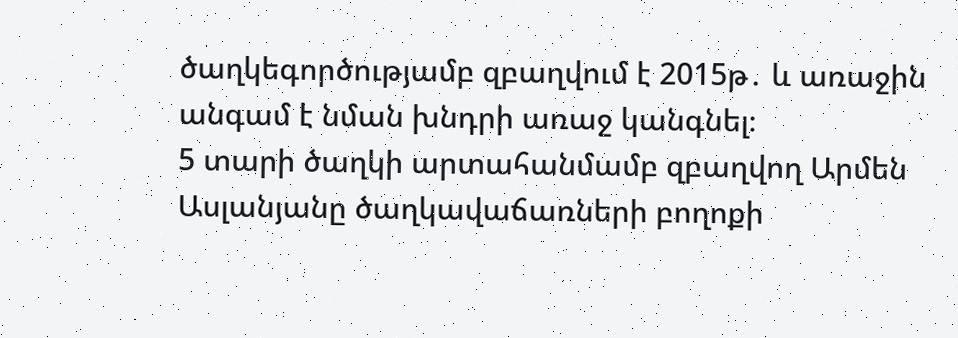ծաղկեգործությամբ զբաղվում է 2015թ․ և առաջին անգամ է նման խնդրի առաջ կանգնել։
5 տարի ծաղկի արտահանմամբ զբաղվող Արմեն Ասլանյանը ծաղկավաճառների բողոքի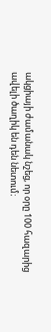ակցիայի ժամանակ նշեց, որ օրը 100 հազարից ավելի ծաղիկ են դեն նետում։